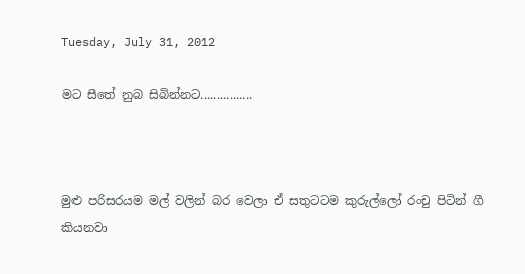Tuesday, July 31, 2012

මට සීතේ නුබ සිබින්නට................



මුළු පරිසරයම මල් වලින් බර වෙලා ඒ සතුටටම කුරුල්ලෝ රංචු පිටින් ගී කියනවා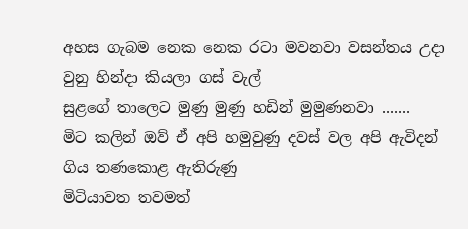අහස ගැබම නෙක නෙක රටා මවනවා වසන්තය උදා වුනු හින්දා කියලා ගස් වැල්
සුළගේ තාලෙට මුණු මුණු හඩින් මුමුණනවා .......
මිට කලින් ඔව් ඒ අපි හමුවුණු දවස් වල අපි ඇවිදන් ගිය තණකොළ ඇතිරුණු
මිටියාවත තවමත්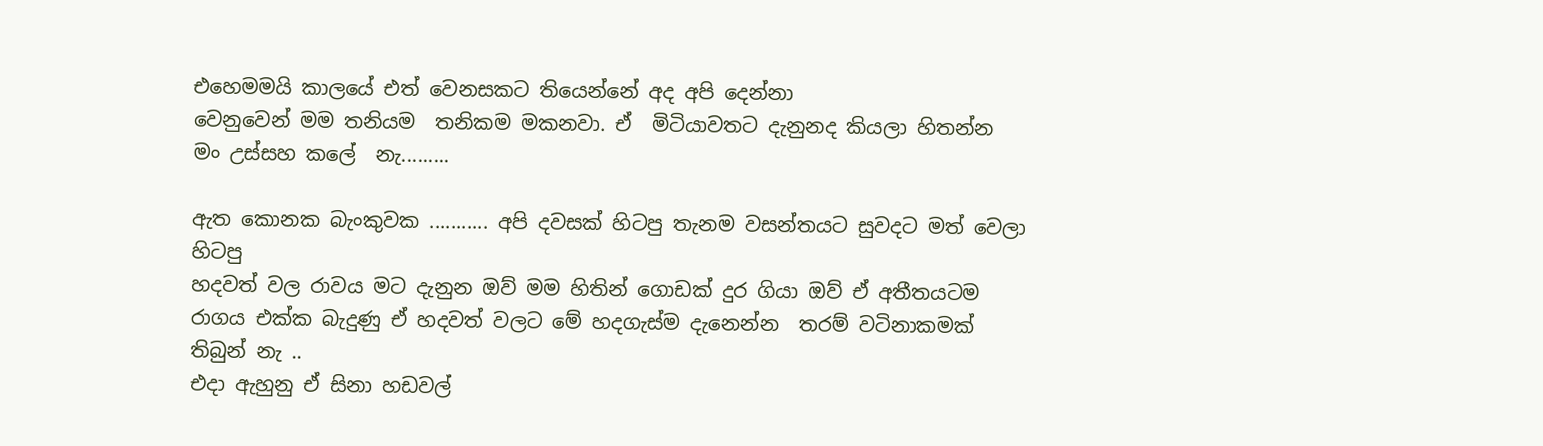එහෙමමයි කාලයේ එත් වෙනසකට තියෙන්නේ අද අපි දෙන්නා
වෙනුවෙන් මම තනියම  තනිකම මකනවා. ඒ  මිටියාවතට දැනුනද කියලා හිතන්න  මං උස්සහ කලේ  නැ.........

ඇත කොනක බැංකුවක ........... අපි දවසක් හිටපු තැනම වසන්තයට සුවදට මත් වෙලා හිටපු
හදවත් වල රාවය මට දැනුන ඔව් මම හිතින් ගොඩක් දුර ගියා ඔව් ඒ අතීතයටම
රාගය එක්ක බැදුණු ඒ හදවත් වලට මේ හදගැස්ම දැනෙන්න  තරම් වටිනාකමක් තිබුන් නැ ..
එදා ඇහුනු ඒ සිනා හඩවල්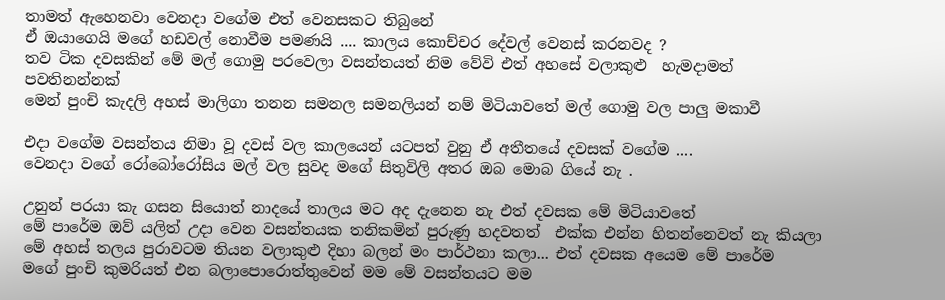තාමත් ඇහෙනවා වෙනදා වගේම එත් වෙනසකට තිබුනේ
ඒ ඔයාගෙයි මගේ හඩවල් නොවීම පමණයි .... කාලය කොච්චර දේවල් වෙනස් කරනවද ?
තව ටික දවසකින් මේ මල් ගොමු පරවෙලා වසන්තයත් නිම වේවි එත් අහසේ වලාකුළු  හැමදාමත් පවතිනන්නක්
මෙන් පුංචි කැදලි අහස් මාලිගා තනන සමනල සමනලියන් නම් මිටියාවතේ මල් ගොමු වල පාලු මකාවී

එදා වගේම වසන්තය නිමා වූ දවස් වල කාලයෙන් යටපත් වුනු ඒ අතීතයේ දවසක් වගේම ....
වෙනදා වගේ රෝබෝරෝසිය මල් වල සුවද මගේ සිතුවිලි අතර ඔබ මොබ ගියේ නැ .

උනුන් පරයා කැ ගසන සියොත් නාදයේ තාලය මට අද දැනෙන නැ එත් දවසක මේ මිටියාවතේ
මේ පාරේම ඔව් යලිත් උදා වෙන වසන්තයක තනිකමින් පුරුණු හදවතත්  එක්ක එන්න හිතන්නෙවත් නැ කියලා
මේ අහස්‌ තලය පුරාවටම තියන වලාකුළු දිහා බලන් මං පාර්ථනා කලා... එත් දවසක අයෙම මේ පාරේම
මගේ පුංචි කුමරියත් එන බලාපොරොත්තුවෙන් මම මේ වසන්තයට මම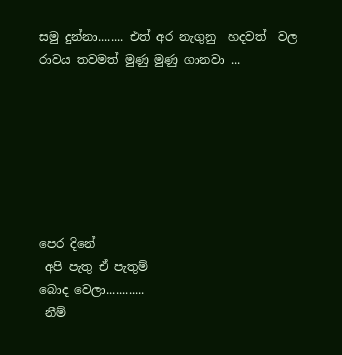සමු දුන්නා........ එත් අර නැගුනු  හදවත්  වල
රාවය තවමත් මුණු මුණු ගානවා ...







පෙර දිනේ
 අපි පැතු ඒ පැතුම්
බොද වෙලා............
 නීම්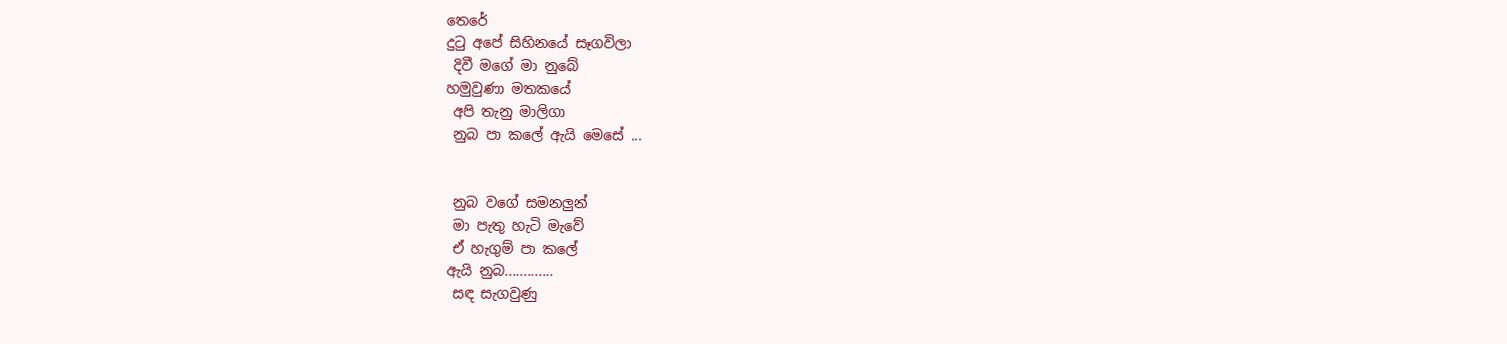තෙරේ
දුටු අපේ සිහිනයේ සෑගවිලා
 දිවී මගේ මා නුබේ
හමුවුණා මතකයේ
 අපි තැනු මාලිගා
 නුබ පා කලේ ඇයි මෙසේ ...


 නුබ වගේ සමනලුන්
 මා පැතු හැටි මැවේ
 ඒ හැගුම් පා කලේ
ඇයි නුබ.............
 සඳ සැගවුණු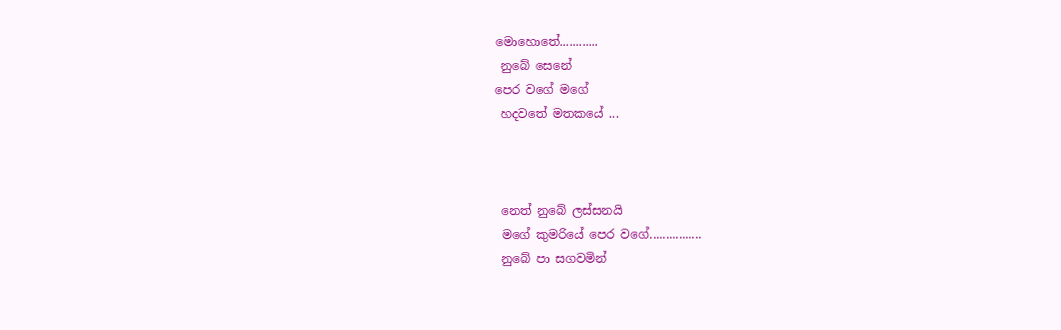මොහොතේ............
 නුබේ සෙනේ
පෙර වගේ මගේ
 හදවතේ මතකයේ ...



 නෙත් නුබේ ලස්සනයි
 මගේ කුමරියේ පෙර වගේ................
 නුබේ පා සගවමින්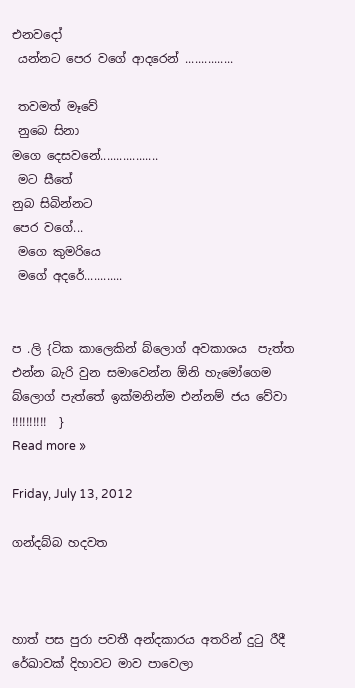එනවදෝ
 යන්නට පෙර වගේ ආදරෙන් ...............

 තවමත් මෑවේ
 නුබෙ සිනා
මගෙ දෙසවනේ..................
 මට සීතේ
නුබ සිබින්නට
පෙර වගේ...
 මගෙ කුමරියෙ
 මගේ අදරේ............


ප .ලි {ටික කාලෙකින් බ්ලොග් අවකාශය  පැත්ත එන්න බැරි වුන සමාවෙන්න ඕනි හැමෝගෙම බ්ලොග් පැත්තේ ඉක්මනින්ම එන්නම් ජය වේවා !!!!!!!!!!  }
Read more »

Friday, July 13, 2012

ගන්දබ්බ හදවත



හාත් පස පුරා පවතී අන්දකාරය අතරින් දුටු රීදී රේඛාවක් දිහාවට මාව පාවෙලා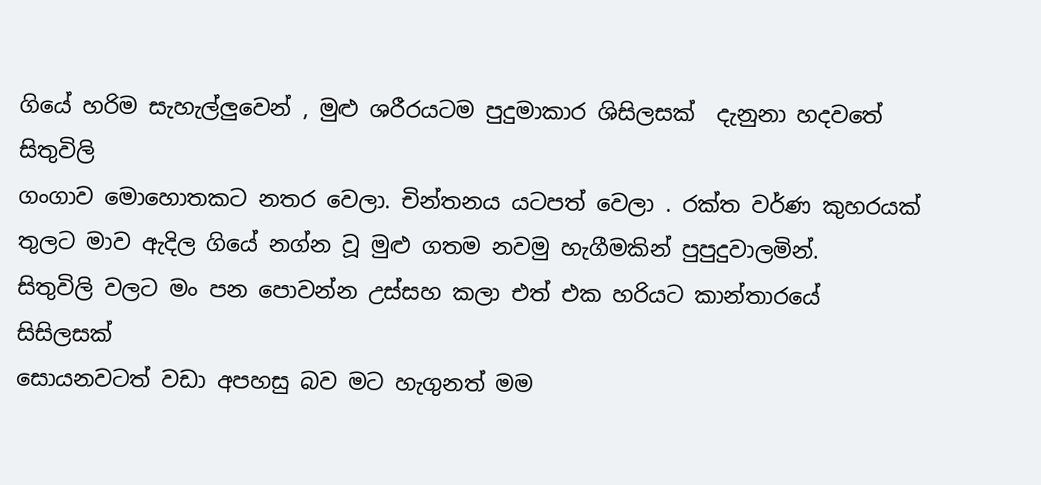ගියේ හරිම සැහැල්ලුවෙන් , මුළු ශරීරයටම පුදුමාකාර ශිසිලසක්  දැනුනා හදවතේ සිතුවිලි
ගංගාව මොහොතකට නතර වෙලා. චින්තනය යටපත් වෙලා . රක්ත වර්ණ කුහරයක්
තුලට මාව ඇදිල ගියේ නග්න වූ මුළු ගතම නවමු හැගීමකින් පුපුදුවාලමින්.
සිතුවිලි වලට මං පන පොවන්න උස්සහ කලා එත් එක හරියට කාන්තාරයේ සිසිලසක්
සොයනවටත් වඩා අපහසු බව මට හැගුනත් මම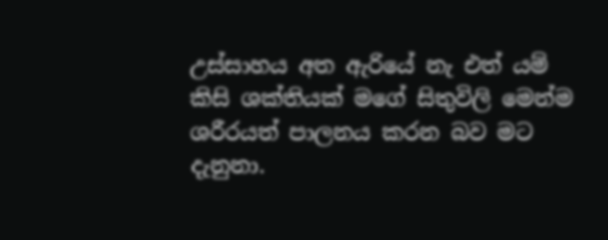උස්සාහය අත ඇරියේ නැ එත් යම්
කිසි ශක්තියක් මගේ සිතුවිලි මෙන්ම ශරීරයත් පාලනය කරන බව මට දැනුනා.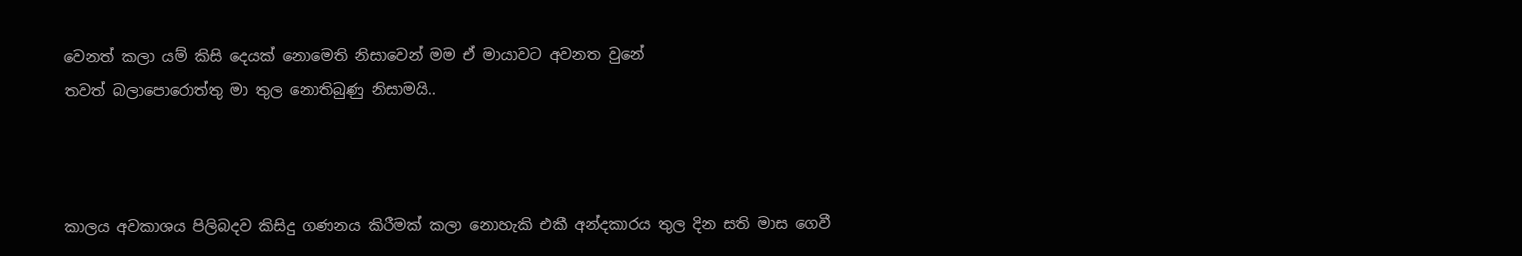වෙනත් කලා යම් කිසි දෙයක් නොමෙති නිසාවෙන් මම ඒ මායාවට අවනත වුනේ
තවත් බලාපොරොත්තු මා තුල නොතිබුණු නිසාමයි..



කාලය අවකාශය පිලිබදව කිසිදු ගණනය කිරීමක් කලා නොහැකි එකී අන්දකාරය තුල දින සති මාස ගෙවී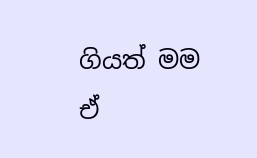ගියත් මම ඒ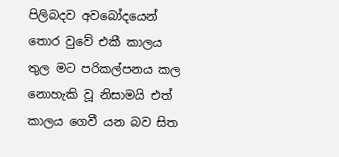පිලිබදව අවබෝදයෙන් තොර වුවේ එකී කාලය තුල මට පරිකල්පනය කල නොහැකි වූ නිසාමයි එත් කාලය ගෙවී යන බව සිත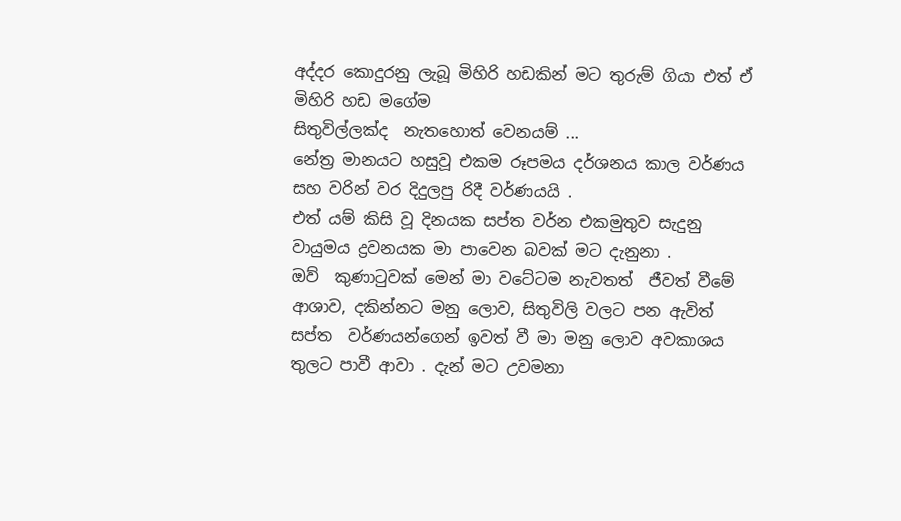අද්දර කොදුරනු ලැබූ මිහිරි හඩකින් මට තුරුම් ගියා එත් ඒ මිහිරි හඩ මගේම
සිතුවිල්ලක්ද  නැතහොත් වෙනයම් ...
නේත්‍ර මානයට හසුවූ එකම රූපමය දර්ශනය කාල වර්ණය සහ වරින් වර දිදුලපු රිදී වර්ණයයි .
එත් යම් කිසි වූ දිනයක සප්ත වර්න එකමුතුව සැදුනු වායුමය ද්‍රවනයක මා පාවෙන බවක් මට දැනුනා .
ඔව්  කුණාටුවක් මෙන් මා වටේටම නැවතත්  ජීවත් වීමේ ආශාව, දකින්නට මනු ලොව, සිතුවිලි වලට පන ඇවිත්
සප්ත  වර්ණයන්ගෙන් ඉවත් වී මා මනු ලොව අවකාශය  තුලට පාවී ආවා . දැන් මට උවමනා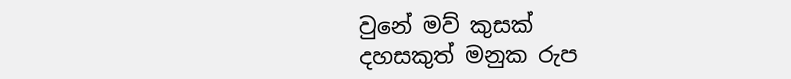වුනේ මව් කුසක්
දහසකුත් මනුක රුප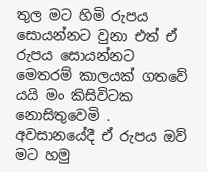තුල මට හිමි රුපය සොයන්නට වුනා එත් ඒ රුපය සොයන්නට මෙතරම් කාලයක් ගතවේ යයි මං කිසිවිටක නොසිතුවෙමි .
අවසානයේදී ඒ රුපය ඔව් මට හමු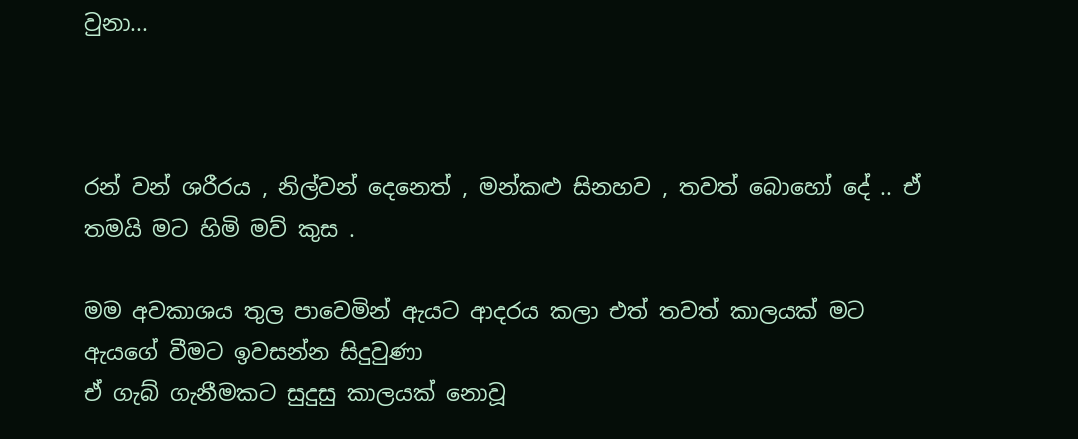වුනා...



රන් වන් ශරීරය , නිල්වන් දෙනෙත් , මන්කළු සිනහව , තවත් බොහෝ දේ .. ඒ තමයි මට හිමි මව් කුස .

මම අවකාශය තුල පාවෙමින් ඇයට ආදරය කලා එත් තවත් කාලයක් මට ඇයගේ වීමට ඉවසන්න සිදුවුණා
ඒ ගැබ් ගැනීමකට සුදුසු කාලයක් නොවූ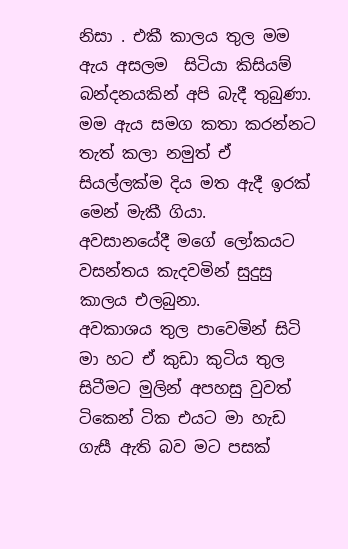නිසා . එකී කාලය තුල මම ඇය අසලම  සිටියා කිසියම් බන්දනයකින් අපි බැදී තුබුණා.
මම ඇය සමග කතා කරන්නට තැත් කලා නමුත් ඒ සියල්ලක්ම දිය මත ඇදී ඉරක් මෙන් මැකී ගියා.
අවසානයේදී මගේ ලෝකයට වසන්තය කැදවමින් සුදුසු කාලය එලබුනා.
අවකාශය තුල පාවෙමින් සිටි මා හට ඒ කුඩා කුටිය තුල සිටීමට මුලින් අපහසු වුවත් ටිකෙන් ටික එයට මා හැඩ ගැසී ඇති බව මට පසක්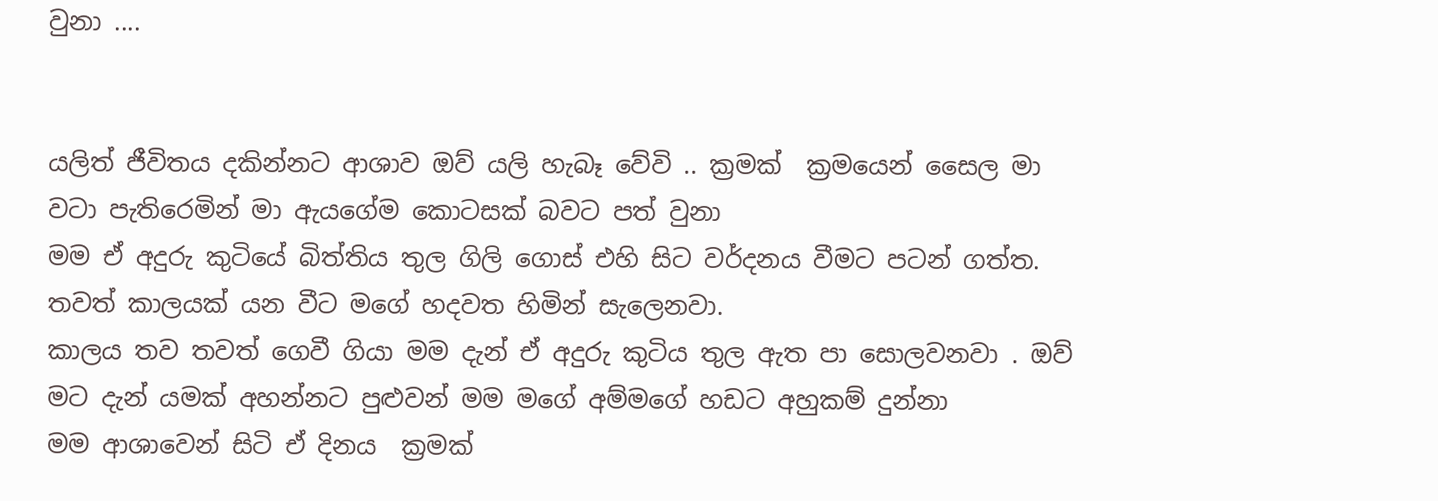වුනා ....


යලිත් ජීවිතය දකින්නට ආශාව ඔව් යලි හැබෑ වේවි .. ක්‍රමක්  ක්‍රමයෙන් සෛල මා වටා පැතිරෙමින් මා ඇයගේම කොටසක් බවට පත් වුනා
මම ඒ අදුරු කුටියේ බිත්තිය තුල ගිලි ගොස් එහි සිට වර්දනය වීමට පටන් ගත්ත. තවත් කාලයක් යන වීට මගේ හදවත හිමින් සැලෙනවා.
කාලය තව තවත් ගෙවී ගියා මම දැන් ඒ අදුරු කුටිය තුල ඇත පා සොලවනවා . ඔව් මට දැන් යමක් අහන්නට පුළුවන් මම මගේ අම්මගේ හඩට අහුකම් දුන්නා
මම ආශාවෙන් සිටි ඒ දිනය  ක්‍රමක්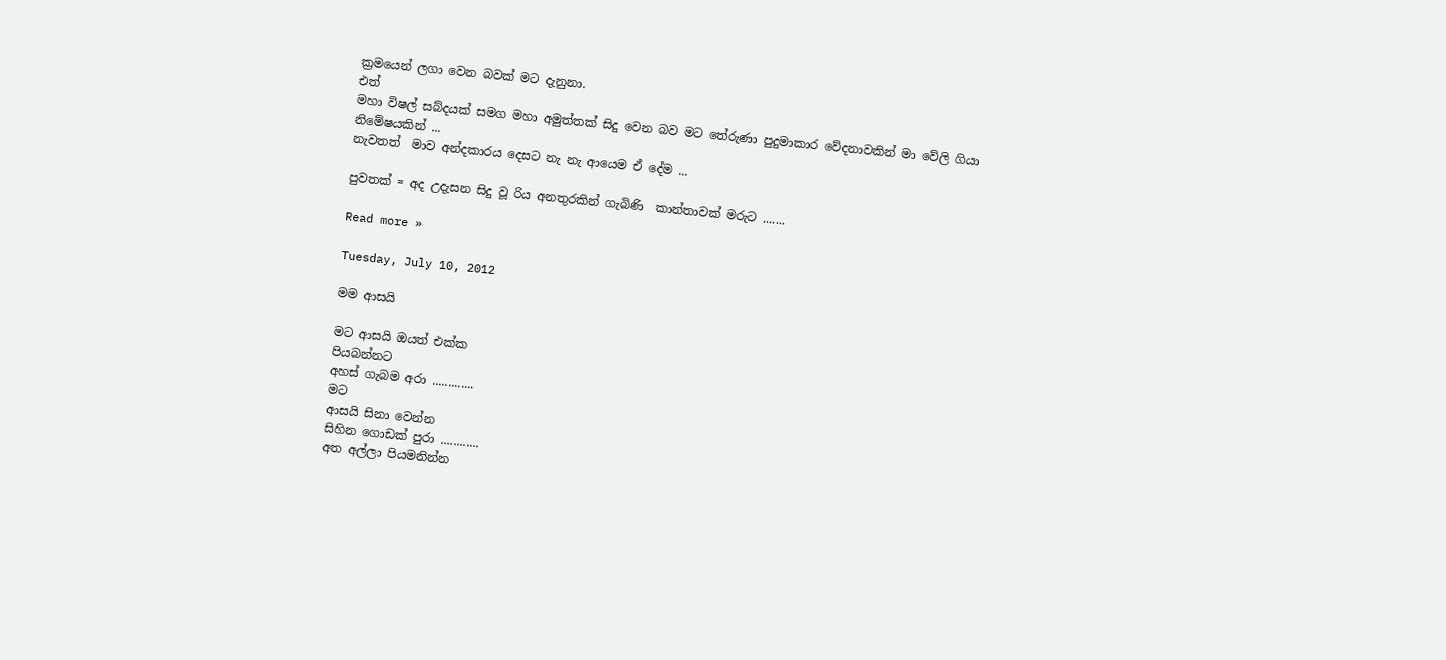ක්‍රමයෙන් ලගා වෙන බවක් මට දැනුනා.
එත්
මහා විෂල් සබ්දයක් සමග මහා අමුත්තක් සිදු වෙන බව මට තේරුණා පුදුමාකාර වේදනාවකින් මා වේලි ගියා
නිමේෂයකින් ...
නැවතත්  මාව අන්දකාරය දෙසට නැ නැ ආයෙම ඒ දේම ...

පුවතක් = අද උදැසන සිදු වූ රිය අනතුරකින් ගැබිණි  කාන්තාවක් මරුට .......

Read more »

Tuesday, July 10, 2012

මම ආසයි

මට ආසයි ඔයත් එක්ක
පියබන්නට
අහස් ගැබම අරා .............
මට
ආසයි සිනා වෙන්න
සිහින ගොඩක් පුරා ............
අත අල්ලා පියමනින්න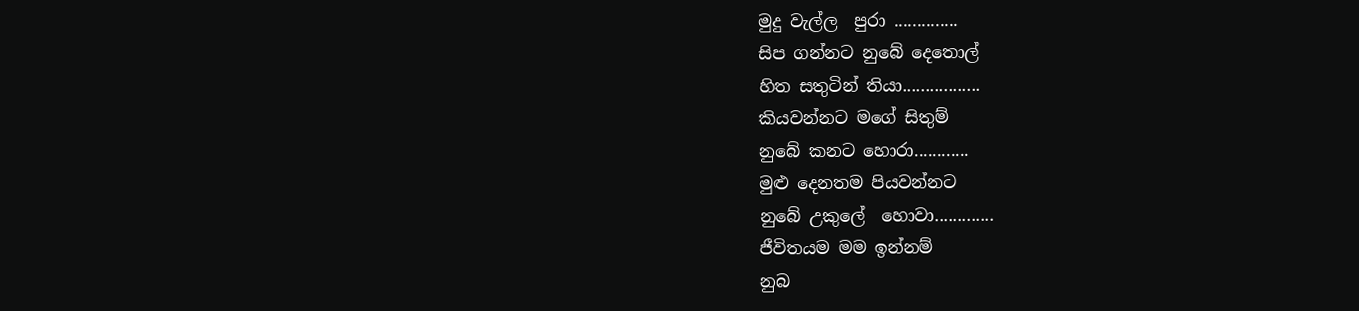මුදු වැල්ල  පුරා ..............
සිප ගන්නට නුබේ දෙතොල්
හිත සතුටින් තියා.................
කියවන්නට මගේ සිතුම්
නුබේ කනට හොරා............
මුළු දෙනතම පියවන්නට
නුබේ උකුලේ  හොවා.............
ජීවිතයම මම ඉන්නම්
නුබ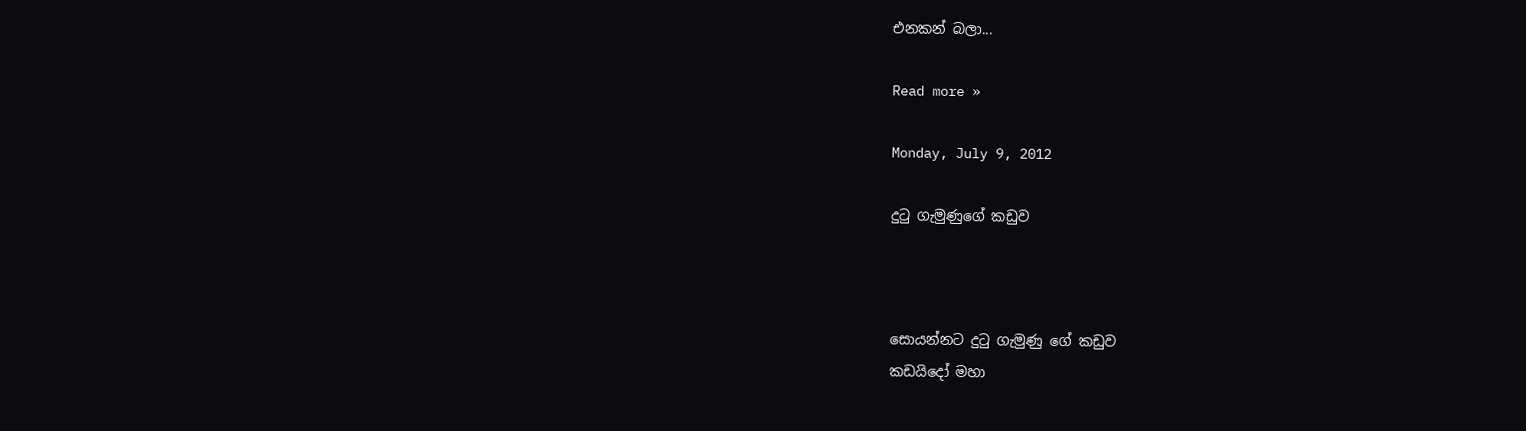එනකන් බලා...

Read more »

Monday, July 9, 2012

දුටු ගැමුණුගේ කඩුව



සොයන්නට දුටු ගැමුණු ගේ කඩුව
කඩයිදෝ මහා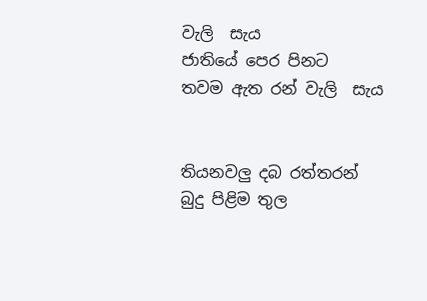වැලි  සැය
ජාතියේ පෙර පිනට
තවම ඇත රන් වැලි  සැය


තියනවලු දබ රත්තරන්
බුදු පිළිම තුල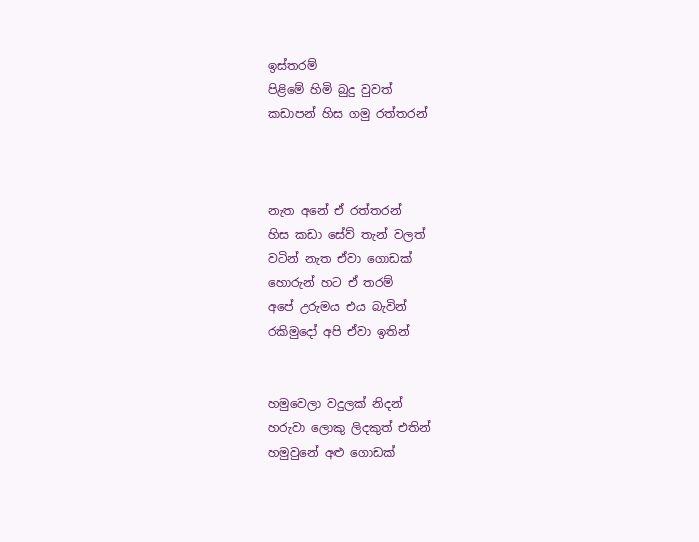ඉස්තරම්
පිළිමේ හිමි බුදු වුවත්
කඩාපන් හිස ගමු රත්තරන්



නැත අනේ ඒ රත්තරන්
හිස කඩා සේව් තැන් වලත්
වටින් නැත ඒවා ගොඩක්
හොරුන් හට ඒ තරම්
අපේ උරුමය එය බැවින්
රකිමුදෝ අපි ඒවා ඉතින්


හමුවෙලා වදුලක් නිදන්
හරුවා ලොකු ලිදකුත් එතින්
හමුවුනේ අළු ගොඩක්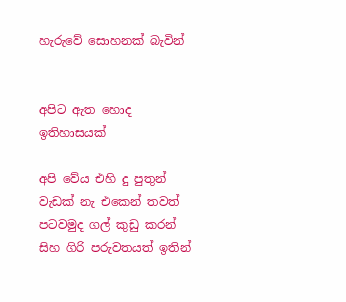හැරුවේ සොහනක් බැවින්


අපිට ඇත හොද ඉතිහාසයක්

අපි වේය එහි දු පුතුන්
වැඩක් නැ එකෙන් තවත්
පටවමුද ගල් කුඩු කරන්
සිහ ගිරි පරුවතයත් ඉතින්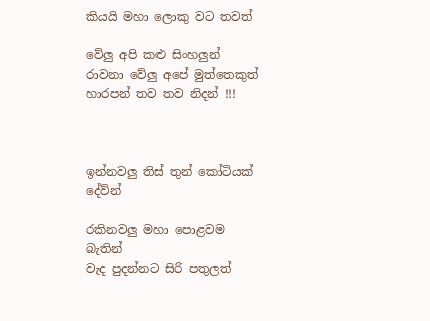කියයි මහා ලොකු වට තවත්

වේලු අපි කළු සිංහලුන්
රාවනා වේලු අපේ මුත්තෙකුත්
හාරපන් තව තව නිදන් !!!



ඉන්නවලු තිස් තුන් කෝටියක් දේව්න්

රකිනවලු මහා පොළවම බැතින්
වැද පුදන්නට සිරි පතුලත්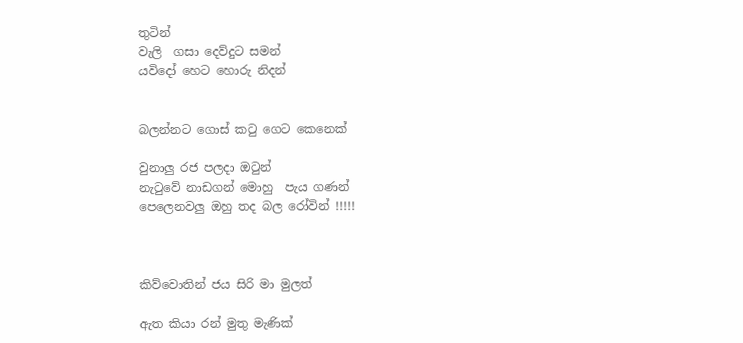තුටින්
වැලි  ගසා දෙව්දුට සමන්
යවිදෝ හෙට හොරු නිදන්


බලන්නට ගොස් කටු ගෙට කෙනෙක්

වුනාලු රජ පලදා ඔටුන්
නැටුවේ නාඩගන් මොහු  පැය ගණන්
පෙලෙනවලු ඔහු තද බල රෝවින් !!!!!



කිව්වොතින් ජය සිරි මා මුලත්

ඇත කියා රන් මුතු මැණික්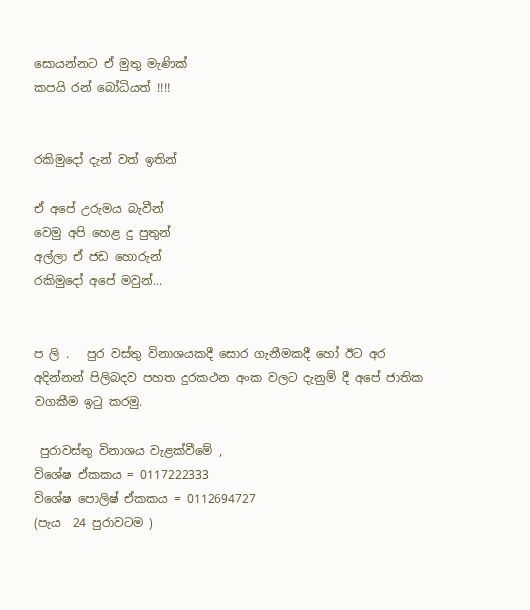සොයන්නට ඒ මුතු මැණික්
කපයි රන් බෝධියත් !!!!


රකිමුදෝ දැන් වත් ඉතින්

ඒ අපේ උරුමය බැවීන්
වෙමු අපි හෙළ දු පුතුන්
අල්ලා ඒ ජඩ හොරුන්
රකිමුදෝ අපේ මවුන්...


ප ලි .   පුර වස්තු විනාශයකදී සොර ගැනීමකදී හෝ ඊට අර අදින්නන් පිලිබදව පහත දුරකථන අංක වලට දැනුම් දී අපේ ජාතික වගකීම ඉටු කරමු.

 පුරාවස්තු විනාශය වැළක්වීමේ ,
විශේෂ ඒකකය = 0117222333
විශේෂ පොලිෂ් ඒකකය = 0112694727
(පැය  24 පුරාවටම )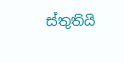ස්තුතියි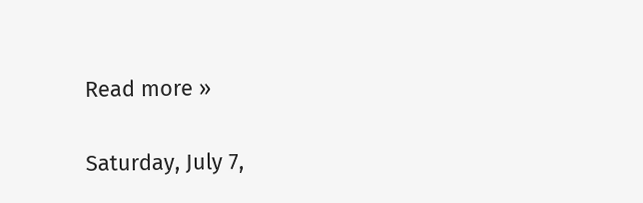Read more »

Saturday, July 7,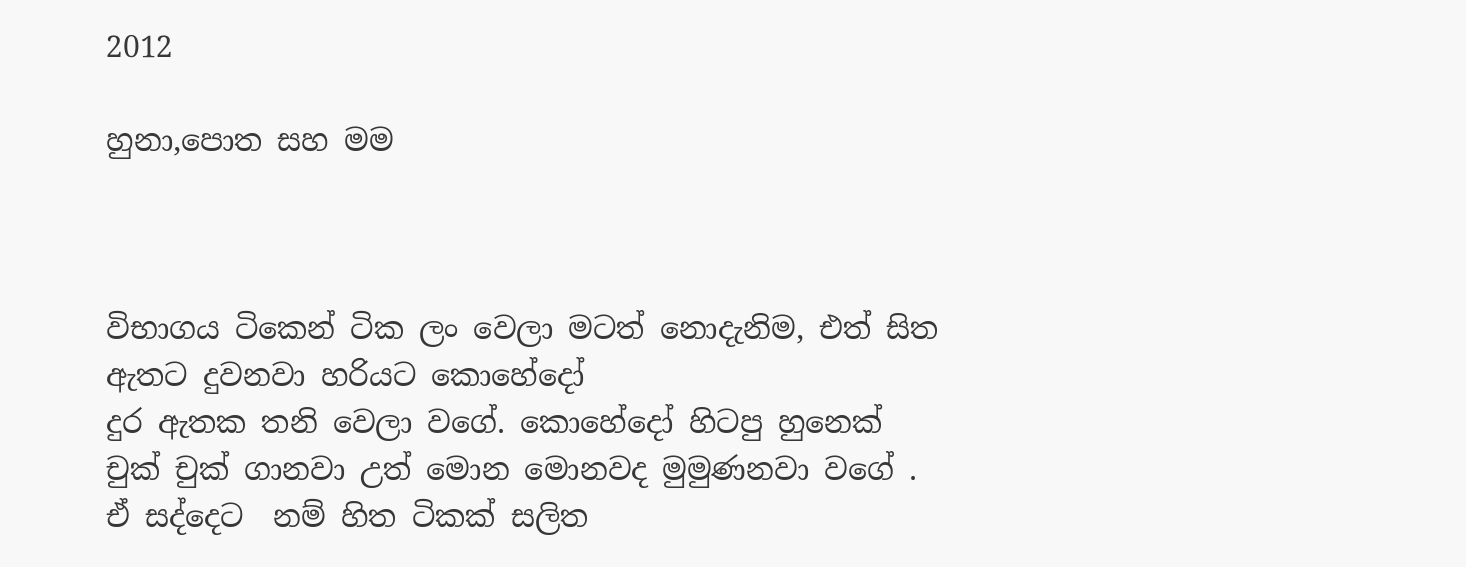2012

හුනා,පොත සහ මම



විභාගය ටිකෙන් ටික ලං වෙලා මටත් නොදැනිම, එත් සිත ඇතට දුවනවා හරියට කොහේදෝ
දුර ඇතක තනි වෙලා වගේ. කොහේදෝ හිටපු හුනෙක් චුක් චුක් ගානවා උත් මොන මොනවද මුමුණනවා වගේ .
ඒ සද්දෙට  නම් හිත ටිකක් සලිත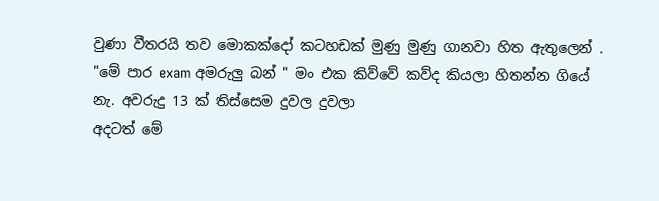වුණා වීතරයි තව මොකක්දෝ කටහඩක් මුණු මුණු ගානවා හිත ඇතුලෙන් .
"මේ පාර exam අමරුලු බන් " මං එක කිව්වේ කව්ද කියලා හිතන්න ගියේ නැ. අවරුදු 13 ක් තිස්සෙම දුවල දුවලා
අදටත් මේ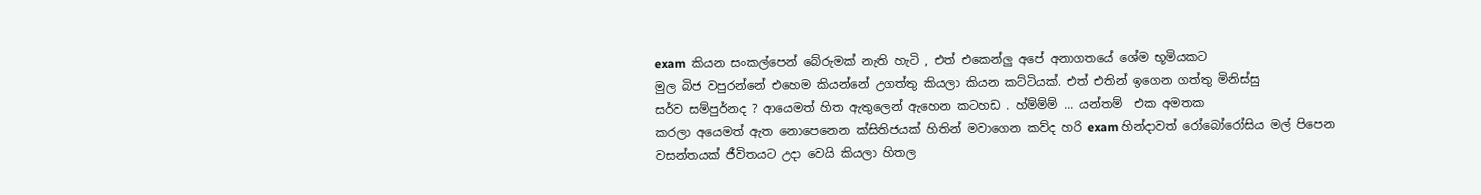exam  කියන සංකල්පෙන් බේරුමක් නැති හැටි , එත් එකෙන්ලු අපේ අනාගතයේ ශේම භූමියකට
මුල බිජ වපුරන්නේ එහෙම කියන්නේ උගත්තු කියලා කියන කට්ටියක්. එත් එතින් ඉගෙන ගත්තු මිනිස්සු
සර්ව සම්පුර්නද ? ආයෙමත් හිත ඇතුලෙන් ඇහෙන කටහඩ . හ්ම්ම්ම් ... යන්තම්  එක අමතක
කරලා අයෙමත් ඇත නොපෙනෙන ක්සිතිජයක් හිතින් මවාගෙන කව්ද හරි exam හින්දාවත් රෝබෝරෝසිය මල් පිපෙන
වසන්තයක් ජීවිතයට උදා වෙයි කියලා හිතල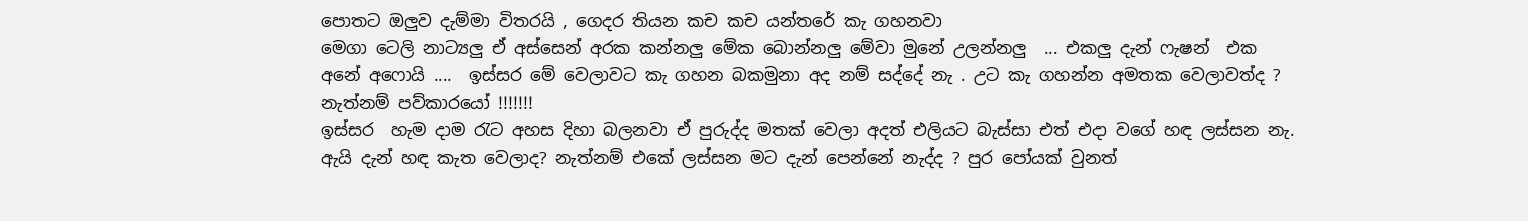පොතට ඔලුව දැම්මා විතරයි , ගෙදර තියන කච කච යන්තරේ කැ ගහනවා
මෙගා ටෙලි නාට්‍යලු ඒ අස්සෙන් අරක කන්නලු මේක බොන්නලු මේවා මුනේ උලන්නලු  ... එකලු දැන් ෆැෂන්  එක
අනේ අෆොයි ....  ඉස්සර මේ වෙලාවට කැ ගහන බකමුනා අද නම් සද්දේ නැ . උට කැ ගහන්න අමතක වෙලාවත්ද ?
නැත්නම් පව්කාරයෝ !!!!!!!
ඉස්සර  හැම දාම රැට අහස දිහා බලනවා ඒ පුරුද්ද මතක් වෙලා අදත් එලියට බැස්සා එත් එදා වගේ හඳ ලස්සන නැ.
ඇයි දැන් හඳ කැත වෙලාද? නැත්නම් එකේ ලස්සන මට දැන් පෙන්නේ නැද්ද ? පුර පෝයක් වුනත්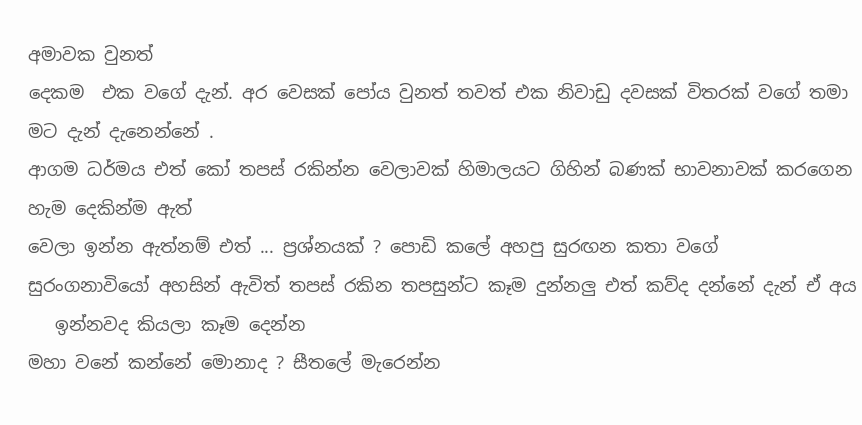අමාවක වුනත්
දෙකම  එක වගේ දැන්. අර වෙසක් පෝය වුනත් තවත් එක නිවාඩු දවසක් විතරක් වගේ තමා මට දැන් දැනෙන්නේ .
ආගම ධර්මය එත් කෝ තපස් රකින්න වෙලාවක් හිමාලයට ගිහින් බණක් භාවනාවක් කරගෙන හැම දෙකින්ම ඇත්
වෙලා ඉන්න ඇත්නම් එත් ... ප්‍රශ්නයක් ? පොඩි කලේ අහපු සුරඟන කතා වගේ
සුරංගනාවියෝ අහසින් ඇවිත් තපස් රකින තපසුන්ට කෑම දුන්නලු එත් කව්ද දන්නේ දැන් ඒ අය
   ඉන්නවද කියලා කෑම දෙන්න
මහා වනේ කන්නේ මොනාද ? සීතලේ මැරෙන්න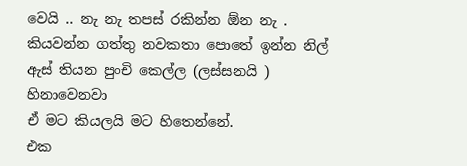වෙයි .. නැ නැ තපස් රකින්න ඕන නැ .
කියවන්න ගත්තු නවකතා පොතේ ඉන්න නිල් ඇස් තියන පුංචි කෙල්ල (ලස්සනයි ) හිනාවෙනවා
ඒ මට කියලයි මට හිතෙන්නේ.
එක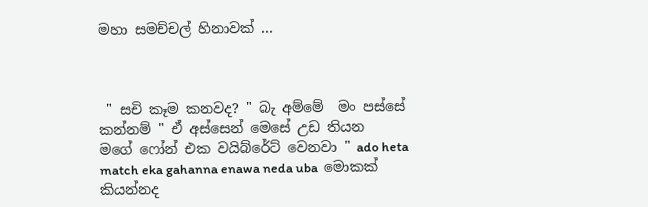මහා සමච්චල් හිනාවක් ...



 " සචි කෑම කනවද? " බැ අම්මේ  මං පස්සේ කන්නම් " ඒ අස්සෙන් මෙසේ උඩ තියන
මගේ ෆෝන් එක වයිබ්රේට් වෙනවා " ado heta match eka gahanna enawa neda uba  මොකක් කියන්නද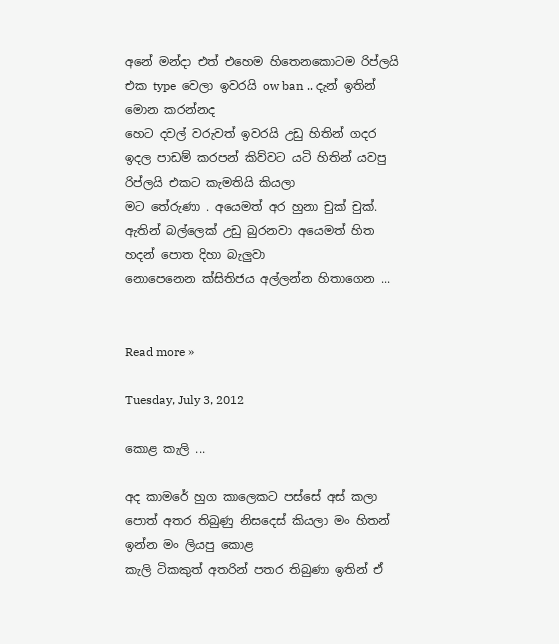අනේ මන්දා එත් එහෙම හිතෙනකොටම රිප්ලයි එක type  වෙලා ඉවරයි ow ban .. දැන් ඉතින් මොන කරන්නද
හෙට දවල් වරුවත් ඉවරයි උඩු හිතින් ගදර ඉදල පාඩම් කරපන් කිව්වට යටි හිතින් යවපු රිප්ලයි එකට කැමතියි කියලා
මට තේරුණා . අයෙමත් අර හුනා චුක් චුක්. ඇතින් බල්ලෙක් උඩු බුරනවා අයෙමත් හිත හදන් පොත දිහා බැලුවා
නොපෙනෙන ක්සිතිජය අල්ලන්න හිතාගෙන ...


Read more »

Tuesday, July 3, 2012

කොළ කැලි ...

අද කාමරේ හුග කාලෙකට පස්සේ අස් කලා පොත් අතර තිබුණු නිසදෙස් කියලා මං හිතන් ඉන්න මං ලියපු කොළ
කැලි ටිකකුත් අතරින් පතර තිබුණා ඉතින් ඒ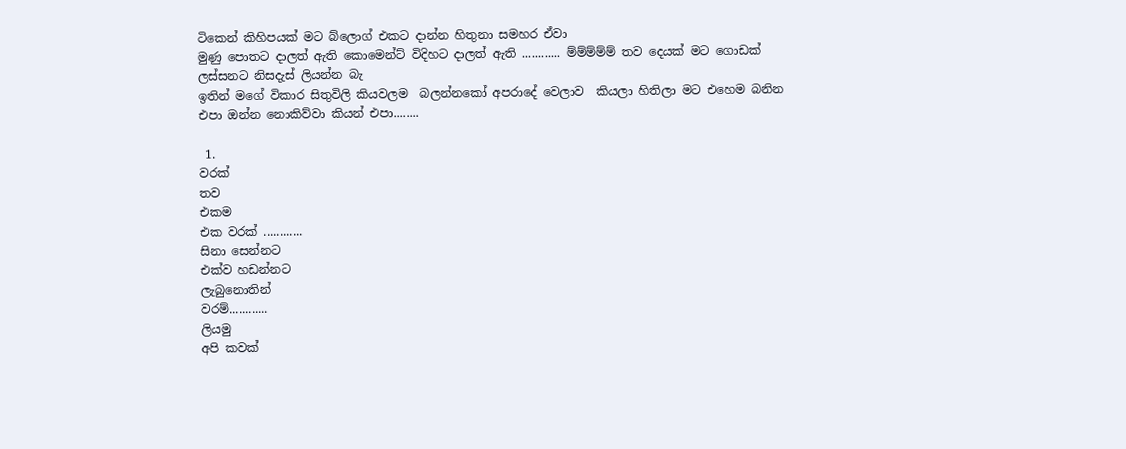ටිකෙන් කිහිපයක් මට බ්ලොග් එකට දාන්න හිතුනා සමහර ඒවා
මුණු පොතට දාලත් ඇති කොමෙන්ට් විදිහට දාලත් ඇති ............ ම්ම්ම්ම්ම් තව දෙයක් මට ගොඩක් ලස්සනට නිසදැස් ලියන්න බැ
ඉතින් මගේ විකාර සිතුවිලි කියවලම  බලන්නකෝ අපරාදේ වෙලාව  කියලා හිතිලා මට එහෙම බනින එපා ඔන්න නොකිව්වා කියන් එපා........

 1.
වරක්
තව
එකම
එක වරක් ............
සිනා සෙන්නට
එක්ව හඩන්නට
ලැබුනොතින්
වරම්............
ලියමු
අපි කවක්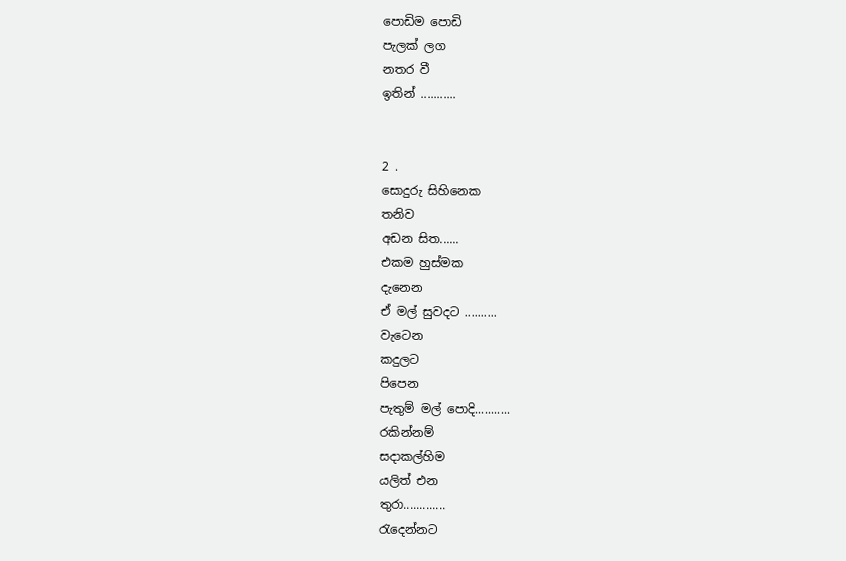පොඩිම පොඩි
පැලක් ලග
නතර වී
ඉතින් ...........


2 .
සොදුරු සිහිනෙක
තනිව
අඩන සිත......
එකම හුස්මක
දැනෙන
ඒ මල් සුවදට ..........
වැටෙන
කදුලට
පිපෙන
පැතුම් මල් පොදි...........
රකින්නම්
සදාකල්හිම
යලිත් එන
තුරා.............
රැදෙන්නට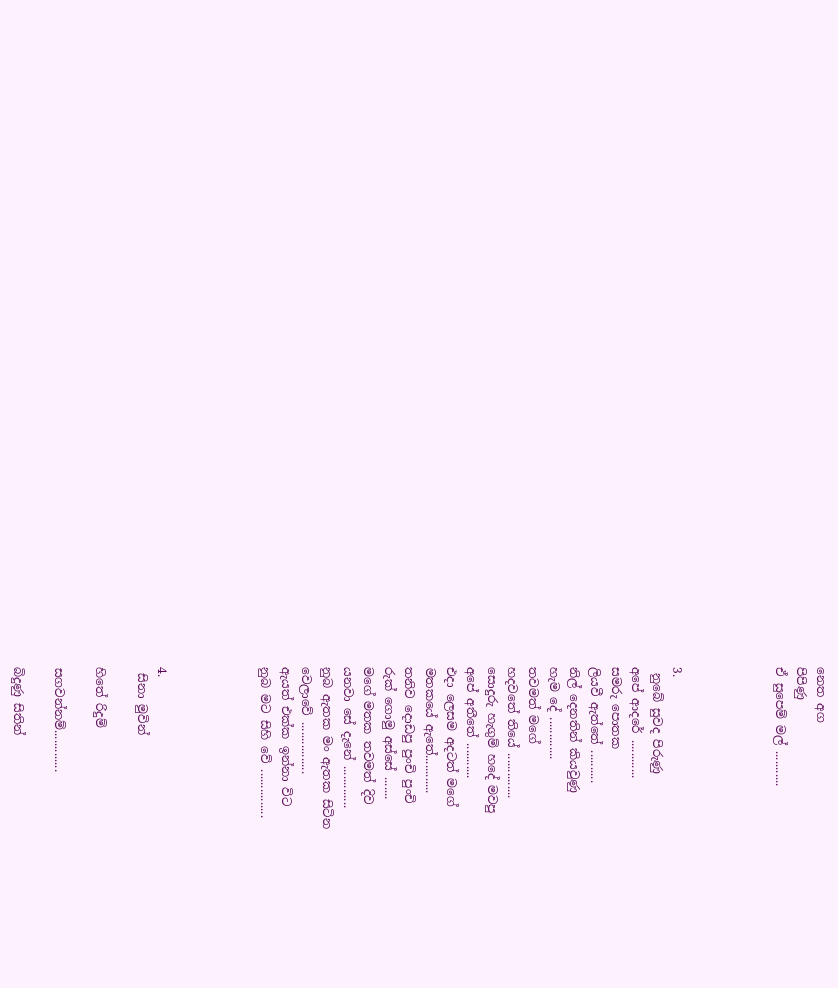නෙත අග
පිපිණු
ඒ සුපෙම් මල් ...........




3.
 නුබේ සුවද පිරුණු
අපේ ආදරේ ............
සමරු පොතක
ලියවී ඇත්තේ ..........
නිල් දෙනතින් කියවුණු
හැම දේ .............
තවමත් මගේ
හදවතේ තියේ ..............
සොදුරු හැගුම් හදේ මවපු
අපේ අතීතේ ...........
එදා ලෙසම අදටත් මගේ
මතකයේ ඇතේ............
තනිව දොඩපු පුංචි පුංචි
රුක් ගොමු අස්සේ .......
මගේ මතක තවමත් දිව
යනවා සේ දැනේ .............
නුබ ඇතක මං ඇතක සිටින
වෙලාවේ ................
ඇයත් එක්ක ඉන්නා විට
නුබ මට සිහි වේ ...............




4.
 සිනා මුවින්

හිතේ රිදුම්

සගවන්නම්.............

බිදුණු සිතින්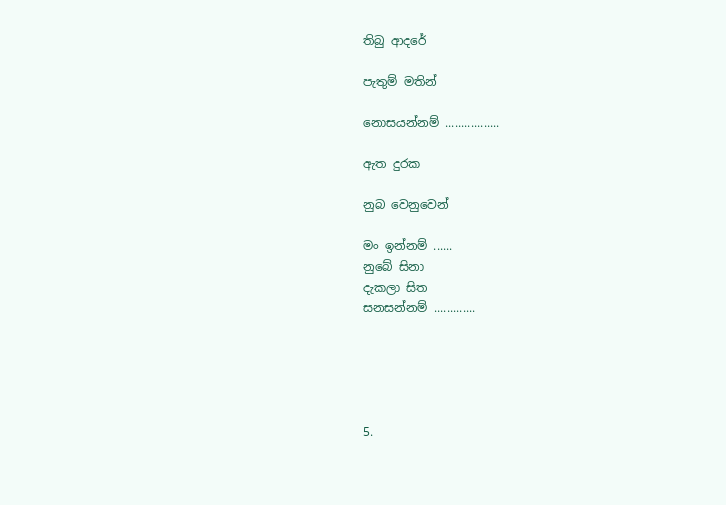තිබු ආදරේ

පැතුම් මතින්

නොසයන්නම් .................

ඇත දුරක

නුබ වෙනුවෙන්

මං ඉන්නම් ......
නුබේ සිනා
දැකලා සිත
සනසන්නම් .............





5.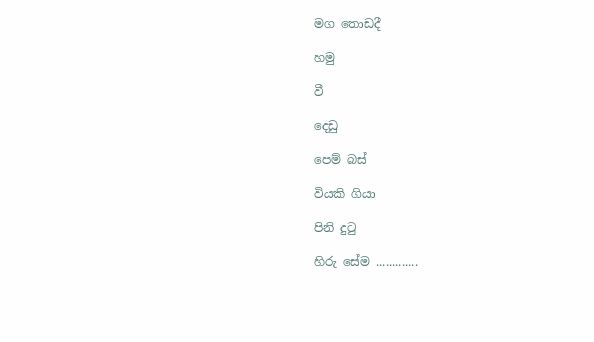මග තොඩදී

හමු

වී

දෙඩු

පෙම් බස්

වියකි ගියා

පිනි දුටු

හිරු සේම .............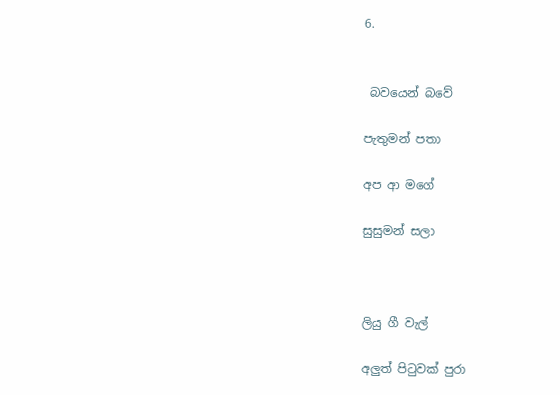6.


 බවයෙන් බවේ

පැතුමන් පතා

අප ආ මගේ

සුසුමන් සලා



ලියු ගී වැල්

අලුත් පිටුවක් පුරා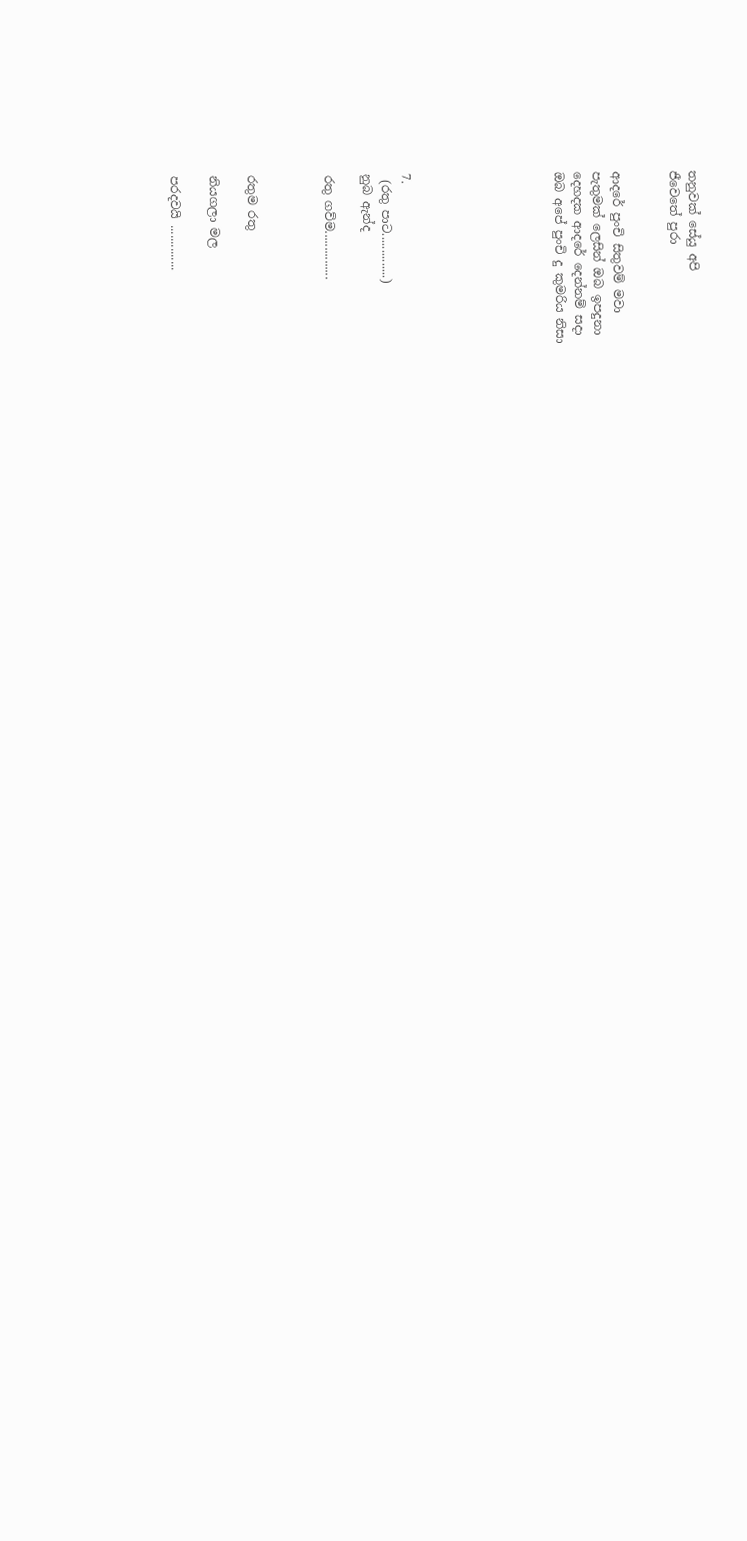තනුවක් සේයු අපි
ජීවෙතේ පුරා


ආදරේ පුංචි සිතුවම් මවා
පැතුමක් ලෙසින් ඔබ ඉපදුනා
දෙහදක ආදරේ දෙන්නම් සදා
ඔබ අපේ පුංචි දු කුමරිය නිසා







7.
 (රතු පාට..............)
නුබ ඇන්ද

රතු ගව්ම...............



රතුම රතු

නියගලා මල

පරදවයි ..............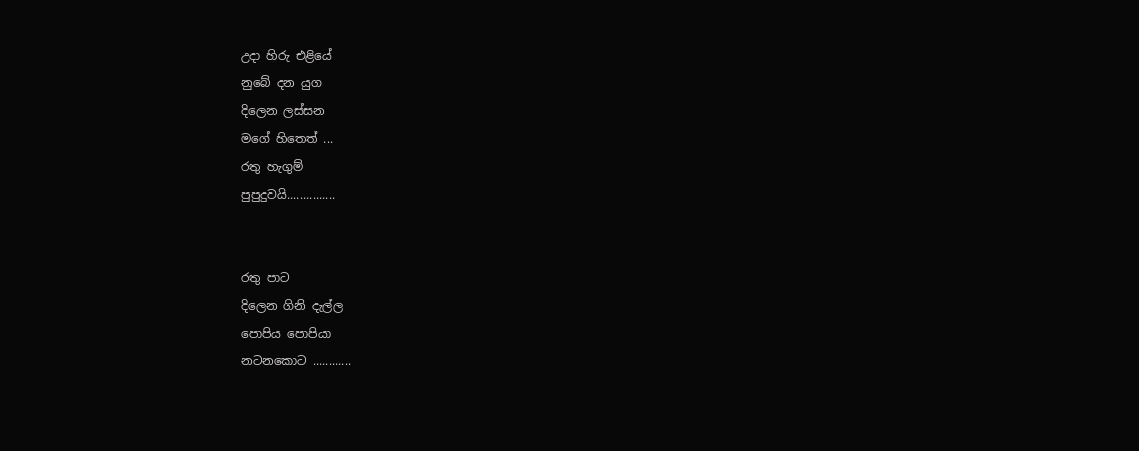උදා හිරු එළියේ
නුබේ දන යුග
දිලෙන ලස්සන
මගේ හිතෙත් ...
රතු හැගුම්
පුපුදුවයි...............


රතු පාට
දිලෙන ගිනි දැල්ල
පොපිය පොපියා
නටනකොට ............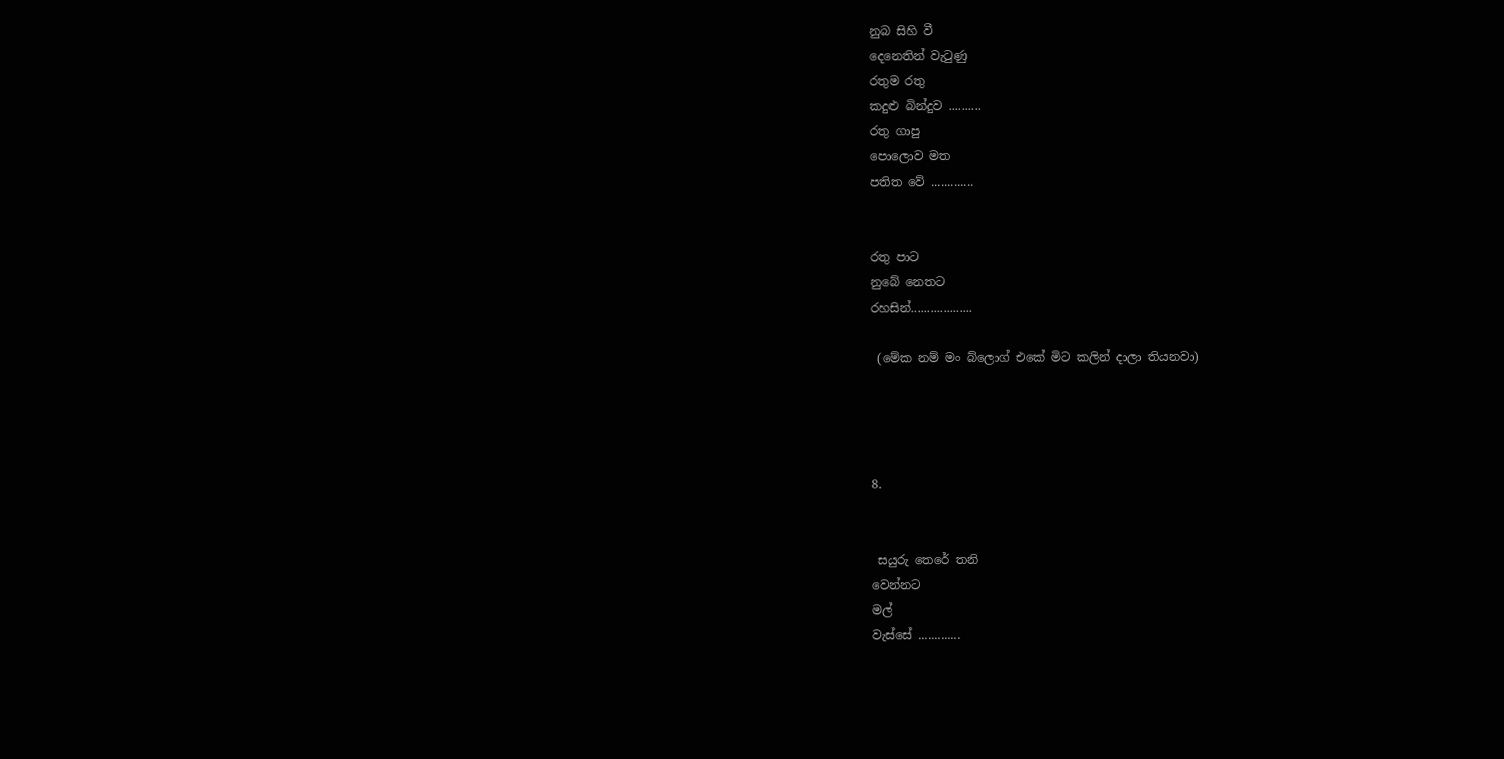නුබ සිහි වී
දෙනෙතින් වැටුණු
රතුම රතු
කදුළු බින්දුව ..........
රතු ගාපු
පොලොව මත
පතිත වේ .............


රතු පාට
නුබේ නෙතට
රහසින්...................

 (මේක නම් මං බ්ලොග් එකේ මිට කලින් දාලා තියනවා)




8.


 සයුරු තෙරේ තනි
වෙන්නට
මල්
වැස්සේ .............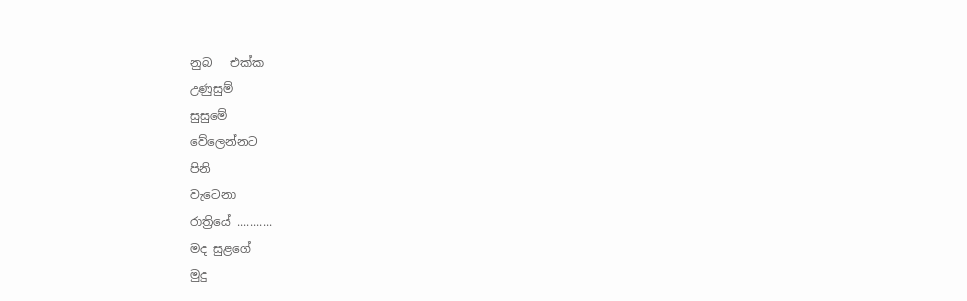නුබ   එක්ක
උණුසුම්
සුසුමේ
වේලෙන්නට
පිනි
වැටෙනා
රාත්‍රියේ ...........
මද සුළගේ
මුදු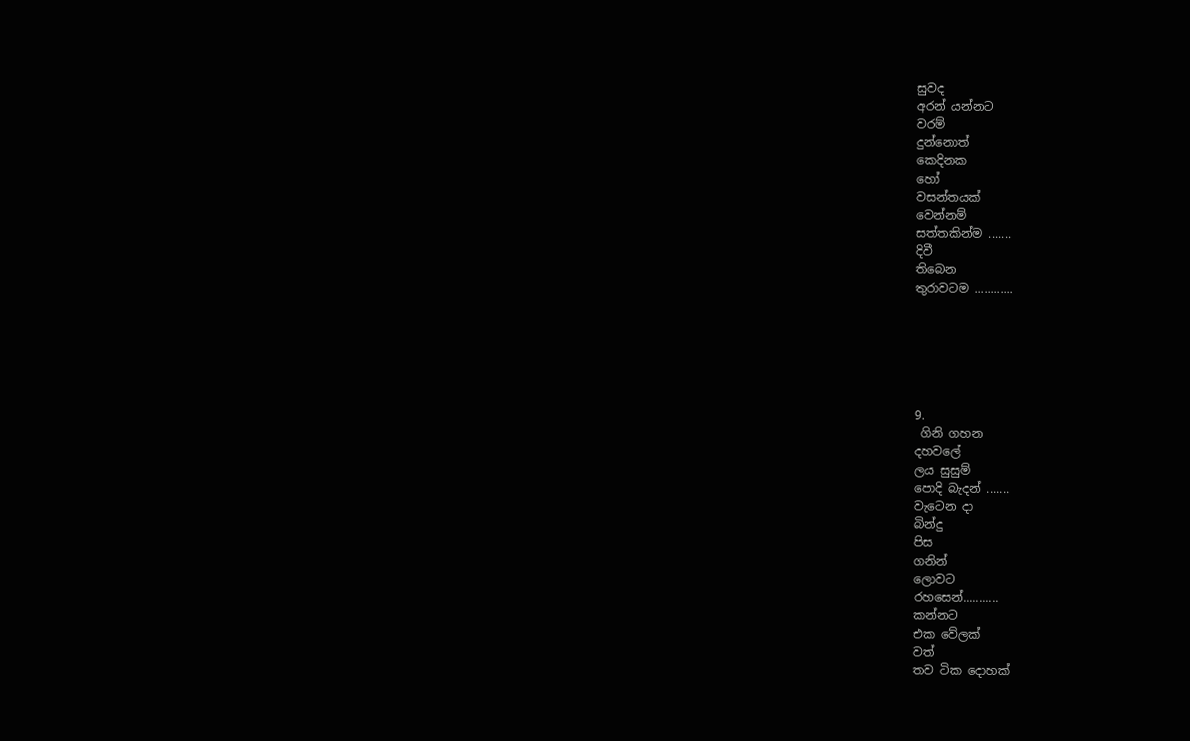සුවද
අරන් යන්නට
වරම්
දුන්නොත්
කෙදිනක
හෝ
වසන්තයක්
වෙන්නම්
සත්තකින්ම .......
දිවී
තිබෙන
තුරාවටම ............






9.
 ගිනි ගහන
දහවලේ
ලය සුසුම්
පොදි බැදන් .......
වැටෙන දා
බින්දු
පිස
ගනින්
ලොවට
රහසෙන්...........
කන්නට
එක වේලක්
වත්
තව ටික දොහක්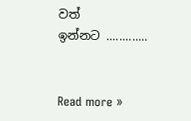වත්
ඉන්නට .............


Read more »